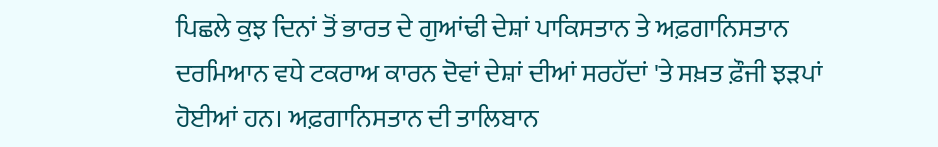ਪਿਛਲੇ ਕੁਝ ਦਿਨਾਂ ਤੋਂ ਭਾਰਤ ਦੇ ਗੁਆਂਢੀ ਦੇਸ਼ਾਂ ਪਾਕਿਸਤਾਨ ਤੇ ਅਫ਼ਗਾਨਿਸਤਾਨ ਦਰਮਿਆਨ ਵਧੇ ਟਕਰਾਅ ਕਾਰਨ ਦੋਵਾਂ ਦੇਸ਼ਾਂ ਦੀਆਂ ਸਰਹੱਦਾਂ 'ਤੇ ਸਖ਼ਤ ਫ਼ੌਜੀ ਝੜਪਾਂ ਹੋਈਆਂ ਹਨ। ਅਫ਼ਗਾਨਿਸਤਾਨ ਦੀ ਤਾਲਿਬਾਨ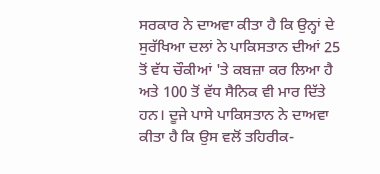ਸਰਕਾਰ ਨੇ ਦਾਅਵਾ ਕੀਤਾ ਹੈ ਕਿ ਉਨ੍ਹਾਂ ਦੇ ਸੁਰੱਖਿਆ ਦਲਾਂ ਨੇ ਪਾਕਿਸਤਾਨ ਦੀਆਂ 25 ਤੋਂ ਵੱਧ ਚੌਕੀਆਂ 'ਤੇ ਕਬਜ਼ਾ ਕਰ ਲਿਆ ਹੈ ਅਤੇ 100 ਤੋਂ ਵੱਧ ਸੈਨਿਕ ਵੀ ਮਾਰ ਦਿੱਤੇ ਹਨ। ਦੂਜੇ ਪਾਸੇ ਪਾਕਿਸਤਾਨ ਨੇ ਦਾਅਵਾ ਕੀਤਾ ਹੈ ਕਿ ਉਸ ਵਲੋਂ ਤਹਿਰੀਕ-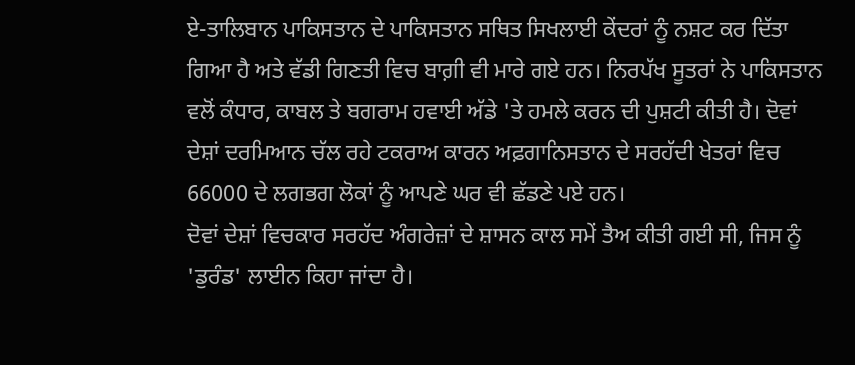ਏ-ਤਾਲਿਬਾਨ ਪਾਕਿਸਤਾਨ ਦੇ ਪਾਕਿਸਤਾਨ ਸਥਿਤ ਸਿਖਲਾਈ ਕੇਂਦਰਾਂ ਨੂੰ ਨਸ਼ਟ ਕਰ ਦਿੱਤਾ ਗਿਆ ਹੈ ਅਤੇ ਵੱਡੀ ਗਿਣਤੀ ਵਿਚ ਬਾਗ਼ੀ ਵੀ ਮਾਰੇ ਗਏ ਹਨ। ਨਿਰਪੱਖ ਸੂਤਰਾਂ ਨੇ ਪਾਕਿਸਤਾਨ ਵਲੋਂ ਕੰਧਾਰ, ਕਾਬਲ ਤੇ ਬਗਰਾਮ ਹਵਾਈ ਅੱਡੇ 'ਤੇ ਹਮਲੇ ਕਰਨ ਦੀ ਪੁਸ਼ਟੀ ਕੀਤੀ ਹੈ। ਦੋਵਾਂ ਦੇਸ਼ਾਂ ਦਰਮਿਆਨ ਚੱਲ ਰਹੇ ਟਕਰਾਅ ਕਾਰਨ ਅਫ਼ਗਾਨਿਸਤਾਨ ਦੇ ਸਰਹੱਦੀ ਖੇਤਰਾਂ ਵਿਚ 66000 ਦੇ ਲਗਭਗ ਲੋਕਾਂ ਨੂੰ ਆਪਣੇ ਘਰ ਵੀ ਛੱਡਣੇ ਪਏ ਹਨ।
ਦੋਵਾਂ ਦੇਸ਼ਾਂ ਵਿਚਕਾਰ ਸਰਹੱਦ ਅੰਗਰੇਜ਼ਾਂ ਦੇ ਸ਼ਾਸਨ ਕਾਲ ਸਮੇਂ ਤੈਅ ਕੀਤੀ ਗਈ ਸੀ, ਜਿਸ ਨੂੰ 'ਡੁਰੰਡ' ਲਾਈਨ ਕਿਹਾ ਜਾਂਦਾ ਹੈ।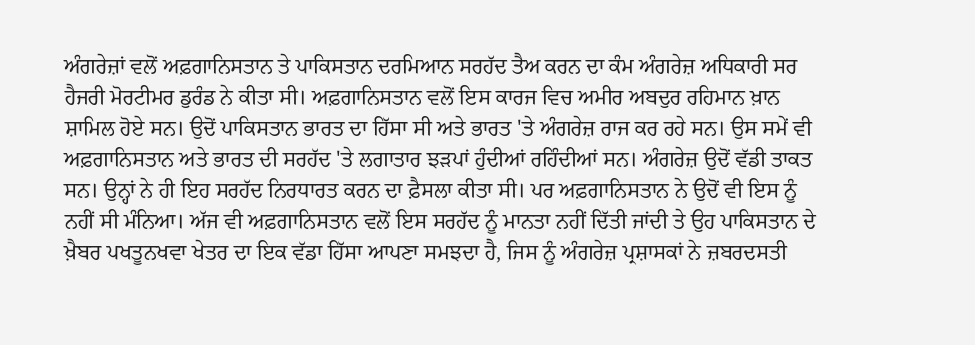ਅੰਗਰੇਜ਼ਾਂ ਵਲੋਂ ਅਫ਼ਗਾਨਿਸਤਾਨ ਤੇ ਪਾਕਿਸਤਾਨ ਦਰਮਿਆਨ ਸਰਹੱਦ ਤੈਅ ਕਰਨ ਦਾ ਕੰਮ ਅੰਗਰੇਜ਼ ਅਧਿਕਾਰੀ ਸਰ ਹੈਜਰੀ ਮੋਰਟੀਮਰ ਡੁਰੰਡ ਨੇ ਕੀਤਾ ਸੀ। ਅਫ਼ਗਾਨਿਸਤਾਨ ਵਲੋਂ ਇਸ ਕਾਰਜ ਵਿਚ ਅਮੀਰ ਅਬਦੁਰ ਰਹਿਮਾਨ ਖ਼ਾਨ ਸ਼ਾਮਿਲ ਹੋਏ ਸਨ। ਉਦੋਂ ਪਾਕਿਸਤਾਨ ਭਾਰਤ ਦਾ ਹਿੱਸਾ ਸੀ ਅਤੇ ਭਾਰਤ 'ਤੇ ਅੰਗਰੇਜ਼ ਰਾਜ ਕਰ ਰਹੇ ਸਨ। ਉਸ ਸਮੇਂ ਵੀ ਅਫ਼ਗਾਨਿਸਤਾਨ ਅਤੇ ਭਾਰਤ ਦੀ ਸਰਹੱਦ 'ਤੇ ਲਗਾਤਾਰ ਝੜਪਾਂ ਹੁੰਦੀਆਂ ਰਹਿੰਦੀਆਂ ਸਨ। ਅੰਗਰੇਜ਼ ਉਦੋਂ ਵੱਡੀ ਤਾਕਤ ਸਨ। ਉਨ੍ਹਾਂ ਨੇ ਹੀ ਇਹ ਸਰਹੱਦ ਨਿਰਧਾਰਤ ਕਰਨ ਦਾ ਫ਼ੈਸਲਾ ਕੀਤਾ ਸੀ। ਪਰ ਅਫ਼ਗਾਨਿਸਤਾਨ ਨੇ ਉਦੋਂ ਵੀ ਇਸ ਨੂੰ ਨਹੀਂ ਸੀ ਮੰਨਿਆ। ਅੱਜ ਵੀ ਅਫ਼ਗਾਨਿਸਤਾਨ ਵਲੋਂ ਇਸ ਸਰਹੱਦ ਨੂੰ ਮਾਨਤਾ ਨਹੀਂ ਦਿੱਤੀ ਜਾਂਦੀ ਤੇ ਉਹ ਪਾਕਿਸਤਾਨ ਦੇ ਖ਼ੈਬਰ ਪਖਤੂਨਖਵਾ ਖੇਤਰ ਦਾ ਇਕ ਵੱਡਾ ਹਿੱਸਾ ਆਪਣਾ ਸਮਝਦਾ ਹੈ, ਜਿਸ ਨੂੰ ਅੰਗਰੇਜ਼ ਪ੍ਰਸ਼ਾਸਕਾਂ ਨੇ ਜ਼ਬਰਦਸਤੀ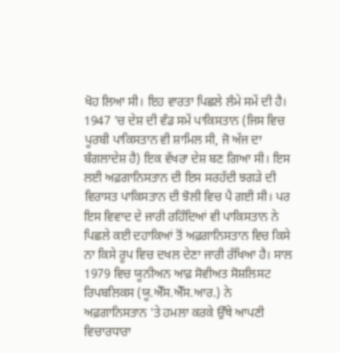ਖੋਹ ਲਿਆ ਸੀ। ਇਹ ਵਾਰਤਾ ਪਿਛਲੇ ਲੰਮੇ ਸਮੇਂ ਦੀ ਹੈ।
1947 'ਚ ਦੇਸ਼ ਦੀ ਵੰਡ ਸਮੇਂ ਪਾਕਿਸਤਾਨ (ਜਿਸ ਵਿਚ ਪੂਰਬੀ ਪਾਕਿਸਤਾਨ ਵੀ ਸ਼ਾਮਿਲ ਸੀ, ਜੋ ਅੱਜ ਦਾ ਬੰਗਲਾਦੇਸ਼ ਹੈ) ਇਕ ਵੱਖਰਾ ਦੇਸ਼ ਬਣ ਗਿਆ ਸੀ। ਇਸ ਲਈ ਅਫ਼ਗਾਨਿਸਤਾਨ ਦੀ ਇਸ ਸਰਹੱਦੀ ਝਗੜੇ ਦੀ ਵਿਰਾਸਤ ਪਾਕਿਸਤਾਨ ਦੀ ਝੋਲੀ ਵਿਚ ਪੈ ਗਈ ਸੀ। ਪਰ ਇਸ ਵਿਵਾਦ ਦੇ ਜਾਰੀ ਰਹਿੰਦਿਆਂ ਵੀ ਪਾਕਿਸਤਾਨ ਨੇ ਪਿਛਲੇ ਕਈ ਦਹਾਕਿਆਂ ਤੋਂ ਅਫ਼ਗਾਨਿਸਤਾਨ ਵਿਚ ਕਿਸੇ ਨਾ ਕਿਸੇ ਰੂਪ ਵਿਚ ਦਖਲ ਦੇਣਾ ਜਾਰੀ ਰੱਖਿਆ ਹੈ। ਸਾਲ 1979 ਵਿਚ ਯੂਨੀਅਨ ਆਫ਼ ਸੋਵੀਅਤ ਸੋਸ਼ਲਿਸਟ ਰਿਪਬਲਿਕਸ (ਯੂ.ਐੱਸ.ਐੱਸ.ਆਰ.) ਨੇ ਅਫ਼ਗਾਨਿਸਤਾਨ 'ਤੇ ਹਮਲਾ ਕਰਕੇ ਉੱਥੇ ਆਪਣੀ ਵਿਚਾਰਧਾਰਾ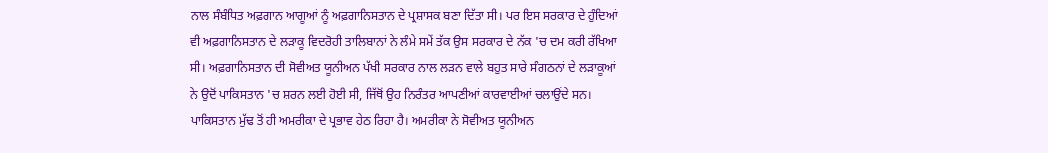ਨਾਲ ਸੰਬੰਧਿਤ ਅਫ਼ਗਾਨ ਆਗੂਆਂ ਨੂੰ ਅਫ਼ਗਾਨਿਸਤਾਨ ਦੇ ਪ੍ਰਸ਼ਾਸਕ ਬਣਾ ਦਿੱਤਾ ਸੀ। ਪਰ ਇਸ ਸਰਕਾਰ ਦੇ ਹੁੰਦਿਆਂ ਵੀ ਅਫ਼ਗਾਨਿਸਤਾਨ ਦੇ ਲੜਾਕੂ ਵਿਦਰੋਹੀ ਤਾਲਿਬਾਨਾਂ ਨੇ ਲੰਮੇ ਸਮੇਂ ਤੱਕ ਉਸ ਸਰਕਾਰ ਦੇ ਨੱਕ 'ਚ ਦਮ ਕਰੀ ਰੱਖਿਆ ਸੀ। ਅਫ਼ਗਾਨਿਸਤਾਨ ਦੀ ਸੋਵੀਅਤ ਯੂਨੀਅਨ ਪੱਖੀ ਸਰਕਾਰ ਨਾਲ ਲੜਨ ਵਾਲੇ ਬਹੁਤ ਸਾਰੇ ਸੰਗਠਨਾਂ ਦੇ ਲੜਾਕੂਆਂ ਨੇ ਉਦੋਂ ਪਾਕਿਸਤਾਨ 'ਚ ਸ਼ਰਨ ਲਈ ਹੋਈ ਸੀ, ਜਿੱਥੋਂ ਉਹ ਨਿਰੰਤਰ ਆਪਣੀਆਂ ਕਾਰਵਾਈਆਂ ਚਲਾਉਂਦੇ ਸਨ। ਪਾਕਿਸਤਾਨ ਮੁੱਢ ਤੋਂ ਹੀ ਅਮਰੀਕਾ ਦੇ ਪ੍ਰਭਾਵ ਹੇਠ ਰਿਹਾ ਹੈ। ਅਮਰੀਕਾ ਨੇ ਸੋਵੀਅਤ ਯੂਨੀਅਨ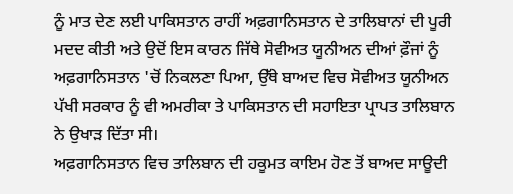ਨੂੰ ਮਾਤ ਦੇਣ ਲਈ ਪਾਕਿਸਤਾਨ ਰਾਹੀਂ ਅਫ਼ਗਾਨਿਸਤਾਨ ਦੇ ਤਾਲਿਬਾਨਾਂ ਦੀ ਪੂਰੀ ਮਦਦ ਕੀਤੀ ਅਤੇ ਉਦੋਂ ਇਸ ਕਾਰਨ ਜਿੱਥੇ ਸੋਵੀਅਤ ਯੂਨੀਅਨ ਦੀਆਂ ਫ਼ੌਜਾਂ ਨੂੰ ਅਫ਼ਗਾਨਿਸਤਾਨ 'ਚੋਂ ਨਿਕਲਣਾ ਪਿਆ, ਉੱਥੇ ਬਾਅਦ ਵਿਚ ਸੋਵੀਅਤ ਯੂਨੀਅਨ ਪੱਖੀ ਸਰਕਾਰ ਨੂੰ ਵੀ ਅਮਰੀਕਾ ਤੇ ਪਾਕਿਸਤਾਨ ਦੀ ਸਹਾਇਤਾ ਪ੍ਰਾਪਤ ਤਾਲਿਬਾਨ ਨੇ ਉਖਾੜ ਦਿੱਤਾ ਸੀ।
ਅਫ਼ਗਾਨਿਸਤਾਨ ਵਿਚ ਤਾਲਿਬਾਨ ਦੀ ਹਕੂਮਤ ਕਾਇਮ ਹੋਣ ਤੋਂ ਬਾਅਦ ਸਾਊਦੀ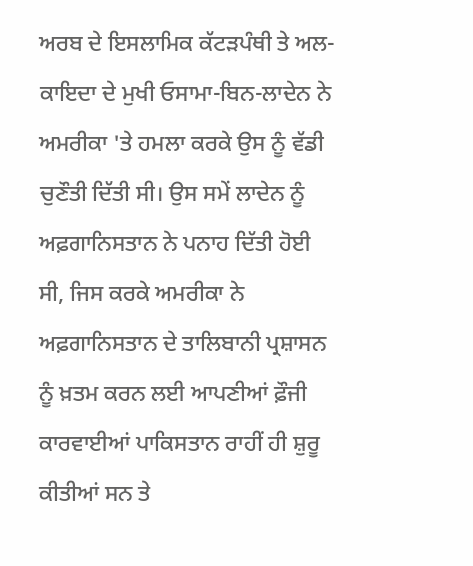ਅਰਬ ਦੇ ਇਸਲਾਮਿਕ ਕੱਟੜਪੰਥੀ ਤੇ ਅਲ-ਕਾਇਦਾ ਦੇ ਮੁਖੀ ਓਸਾਮਾ-ਬਿਨ-ਲਾਦੇਨ ਨੇ ਅਮਰੀਕਾ 'ਤੇ ਹਮਲਾ ਕਰਕੇ ਉਸ ਨੂੰ ਵੱਡੀ ਚੁਣੌਤੀ ਦਿੱਤੀ ਸੀ। ਉਸ ਸਮੇਂ ਲਾਦੇਨ ਨੂੰ ਅਫ਼ਗਾਨਿਸਤਾਨ ਨੇ ਪਨਾਹ ਦਿੱਤੀ ਹੋਈ ਸੀ, ਜਿਸ ਕਰਕੇ ਅਮਰੀਕਾ ਨੇ ਅਫ਼ਗਾਨਿਸਤਾਨ ਦੇ ਤਾਲਿਬਾਨੀ ਪ੍ਰਸ਼ਾਸਨ ਨੂੰ ਖ਼ਤਮ ਕਰਨ ਲਈ ਆਪਣੀਆਂ ਫ਼ੌਜੀ ਕਾਰਵਾਈਆਂ ਪਾਕਿਸਤਾਨ ਰਾਹੀਂ ਹੀ ਸ਼ੁਰੂ ਕੀਤੀਆਂ ਸਨ ਤੇ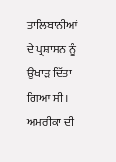ਤਾਲਿਬਾਨੀਆਂ ਦੇ ਪ੍ਰਸ਼ਾਸਨ ਨੂੰ ਉਖਾੜ ਦਿੱਤਾ ਗਿਆ ਸੀ। ਅਮਰੀਕਾ ਦੀ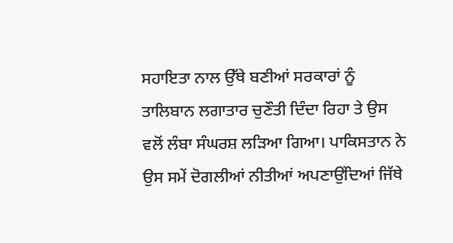ਸਹਾਇਤਾ ਨਾਲ ਉੱਥੇ ਬਣੀਆਂ ਸਰਕਾਰਾਂ ਨੂੰ ਤਾਲਿਬਾਨ ਲਗਾਤਾਰ ਚੁਣੌਤੀ ਦਿੰਦਾ ਰਿਹਾ ਤੇ ਉਸ ਵਲੋਂ ਲੰਬਾ ਸੰਘਰਸ਼ ਲੜਿਆ ਗਿਆ। ਪਾਕਿਸਤਾਨ ਨੇ ਉਸ ਸਮੇਂ ਦੋਗਲੀਆਂ ਨੀਤੀਆਂ ਅਪਣਾਉਂਦਿਆਂ ਜਿੱਥੇ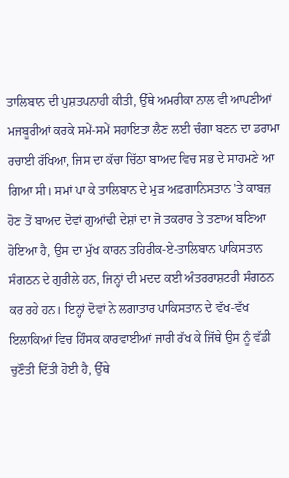ਤਾਲਿਬਾਨ ਦੀ ਪੁਸ਼ਤਪਨਾਹੀ ਕੀਤੀ, ਉੱਥੇ ਅਮਰੀਕਾ ਨਾਲ ਵੀ ਆਪਣੀਆਂ ਮਜਬੂਰੀਆਂ ਕਰਕੇ ਸਮੇਂ-ਸਮੇਂ ਸਹਾਇਤਾ ਲੈਣ ਲਈ ਚੰਗਾ ਬਣਨ ਦਾ ਡਰਾਮਾ ਰਚਾਈ ਰੱਖਿਆ, ਜਿਸ ਦਾ ਕੱਚਾ ਚਿੱਠਾ ਬਾਅਦ ਵਿਚ ਸਭ ਦੇ ਸਾਹਮਣੇ ਆ ਗਿਆ ਸੀ। ਸਮਾਂ ਪਾ ਕੇ ਤਾਲਿਬਾਨ ਦੇ ਮੁੜ ਅਫ਼ਗਾਨਿਸਤਾਨ 'ਤੇ ਕਾਬਜ਼ ਹੋਣ ਤੋਂ ਬਾਅਦ ਦੋਵਾਂ ਗੁਆਂਢੀ ਦੇਸ਼ਾਂ ਦਾ ਜੋ ਤਕਰਾਰ ਤੇ ਤਣਾਅ ਬਣਿਆ ਹੋਇਆ ਹੈ, ਉਸ ਦਾ ਮੁੱਖ ਕਾਰਨ ਤਹਿਰੀਕ-ਏ-ਤਾਲਿਬਾਨ ਪਾਕਿਸਤਾਨ ਸੰਗਠਨ ਦੇ ਗੁਰੀਲੇ ਹਨ, ਜਿਨ੍ਹਾਂ ਦੀ ਮਦਦ ਕਈ ਅੰਤਰਰਾਸ਼ਟਰੀ ਸੰਗਠਨ ਕਰ ਰਹੇ ਹਨ। ਇਨ੍ਹਾਂ ਦੋਵਾਂ ਨੇ ਲਗਾਤਾਰ ਪਾਕਿਸਤਾਨ ਦੇ ਵੱਖ-ਵੱਖ ਇਲਾਕਿਆਂ ਵਿਚ ਹਿੰਸਕ ਕਾਰਵਾਈਆਂ ਜਾਰੀ ਰੱਖ ਕੇ ਜਿੱਥੇ ਉਸ ਨੂੰ ਵੱਡੀ ਚੁਣੌਤੀ ਦਿੱਤੀ ਹੋਈ ਹੈ, ਉੱਥੇ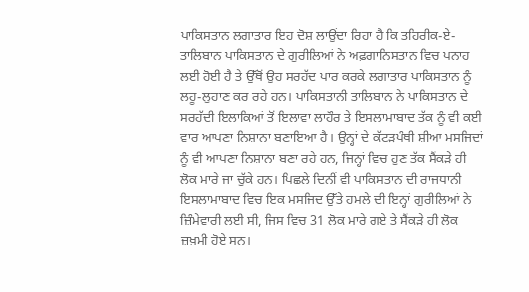ਪਾਕਿਸਤਾਨ ਲਗਾਤਾਰ ਇਹ ਦੋਸ਼ ਲਾਉਂਦਾ ਰਿਹਾ ਹੈ ਕਿ ਤਹਿਰੀਕ-ਏ-ਤਾਲਿਬਾਨ ਪਾਕਿਸਤਾਨ ਦੇ ਗੁਰੀਲਿਆਂ ਨੇ ਅਫ਼ਗਾਨਿਸਤਾਨ ਵਿਚ ਪਨਾਹ ਲਈ ਹੋਈ ਹੈ ਤੇ ਉੱਥੋਂ ਉਹ ਸਰਹੱਦ ਪਾਰ ਕਰਕੇ ਲਗਾਤਾਰ ਪਾਕਿਸਤਾਨ ਨੂੰ ਲਹੂ-ਲੁਹਾਣ ਕਰ ਰਹੇ ਹਨ। ਪਾਕਿਸਤਾਨੀ ਤਾਲਿਬਾਨ ਨੇ ਪਾਕਿਸਤਾਨ ਦੇ ਸਰਹੱਦੀ ਇਲਾਕਿਆਂ ਤੋਂ ਇਲਾਵਾ ਲਾਹੌਰ ਤੇ ਇਸਲਾਮਾਬਾਦ ਤੱਕ ਨੂੰ ਵੀ ਕਈ ਵਾਰ ਆਪਣਾ ਨਿਸ਼ਾਨਾ ਬਣਾਇਆ ਹੈ। ਉਨ੍ਹਾਂ ਦੇ ਕੱਟੜਪੰਥੀ ਸ਼ੀਆ ਮਸਜਿਦਾਂ ਨੂੰ ਵੀ ਆਪਣਾ ਨਿਸ਼ਾਨਾ ਬਣਾ ਰਹੇ ਹਨ, ਜਿਨ੍ਹਾਂ ਵਿਚ ਹੁਣ ਤੱਕ ਸੈਂਕੜੇ ਹੀ ਲੋਕ ਮਾਰੇ ਜਾ ਚੁੱਕੇ ਹਨ। ਪਿਛਲੇ ਦਿਨੀਂ ਵੀ ਪਾਕਿਸਤਾਨ ਦੀ ਰਾਜਧਾਨੀ ਇਸਲਾਮਾਬਾਦ ਵਿਚ ਇਕ ਮਸਜਿਦ ਉੱਤੇ ਹਮਲੇ ਦੀ ਇਨ੍ਹਾਂ ਗੁਰੀਲਿਆਂ ਨੇ ਜ਼ਿੰਮੇਵਾਰੀ ਲਈ ਸੀ, ਜਿਸ ਵਿਚ 31 ਲੋਕ ਮਾਰੇ ਗਏ ਤੇ ਸੈਂਕੜੇ ਹੀ ਲੋਕ ਜ਼ਖ਼ਮੀ ਹੋਏ ਸਨ।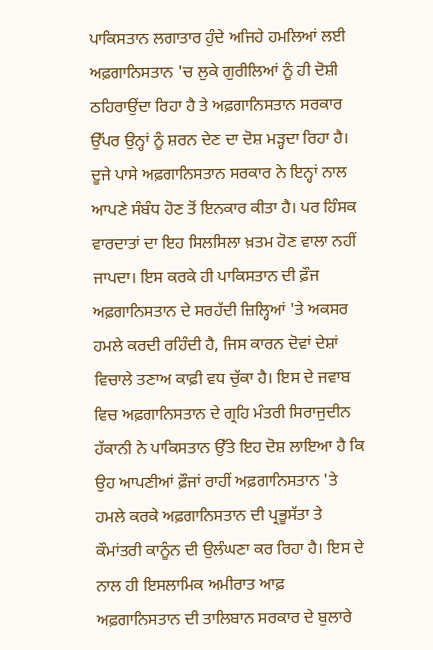ਪਾਕਿਸਤਾਨ ਲਗਾਤਾਰ ਹੁੰਦੇ ਅਜਿਹੇ ਹਮਲਿਆਂ ਲਈ ਅਫ਼ਗਾਨਿਸਤਾਨ 'ਚ ਲੁਕੇ ਗੁਰੀਲਿਆਂ ਨੂੰ ਹੀ ਦੋਸ਼ੀ ਠਹਿਰਾਉਂਦਾ ਰਿਹਾ ਹੈ ਤੇ ਅਫ਼ਗਾਨਿਸਤਾਨ ਸਰਕਾਰ ਉੱਪਰ ਉਨ੍ਹਾਂ ਨੂੰ ਸ਼ਰਨ ਦੇਣ ਦਾ ਦੋਸ਼ ਮੜ੍ਹਦਾ ਰਿਹਾ ਹੈ। ਦੂਜੇ ਪਾਸੇ ਅਫ਼ਗਾਨਿਸਤਾਨ ਸਰਕਾਰ ਨੇ ਇਨ੍ਹਾਂ ਨਾਲ ਆਪਣੇ ਸੰਬੰਧ ਹੋਣ ਤੋਂ ਇਨਕਾਰ ਕੀਤਾ ਹੈ। ਪਰ ਹਿੰਸਕ ਵਾਰਦਾਤਾਂ ਦਾ ਇਹ ਸਿਲਸਿਲਾ ਖ਼ਤਮ ਹੋਣ ਵਾਲਾ ਨਹੀਂ ਜਾਪਦਾ। ਇਸ ਕਰਕੇ ਹੀ ਪਾਕਿਸਤਾਨ ਦੀ ਫ਼ੌਜ ਅਫ਼ਗਾਨਿਸਤਾਨ ਦੇ ਸਰਹੱਦੀ ਜ਼ਿਲ੍ਹਿਆਂ 'ਤੇ ਅਕਸਰ ਹਮਲੇ ਕਰਦੀ ਰਹਿੰਦੀ ਹੈ, ਜਿਸ ਕਾਰਨ ਦੋਵਾਂ ਦੇਸ਼ਾਂ ਵਿਚਾਲੇ ਤਣਾਅ ਕਾਫ਼ੀ ਵਧ ਚੁੱਕਾ ਹੈ। ਇਸ ਦੇ ਜਵਾਬ ਵਿਚ ਅਫ਼ਗਾਨਿਸਤਾਨ ਦੇ ਗ੍ਰਹਿ ਮੰਤਰੀ ਸਿਰਾਜੁਦੀਨ ਹੱਕਾਨੀ ਨੇ ਪਾਕਿਸਤਾਨ ਉੱਤੇ ਇਹ ਦੋਸ਼ ਲਾਇਆ ਹੈ ਕਿ ਉਹ ਆਪਣੀਆਂ ਫ਼ੌਜਾਂ ਰਾਹੀਂ ਅਫ਼ਗਾਨਿਸਤਾਨ 'ਤੇ ਹਮਲੇ ਕਰਕੇ ਅਫ਼ਗਾਨਿਸਤਾਨ ਦੀ ਪ੍ਰਭੂਸੱਤਾ ਤੇ ਕੌਮਾਂਤਰੀ ਕਾਨੂੰਨ ਦੀ ਉਲੰਘਣਾ ਕਰ ਰਿਹਾ ਹੈ। ਇਸ ਦੇ ਨਾਲ ਹੀ ਇਸਲਾਮਿਕ ਅਮੀਰਾਤ ਆਫ਼ ਅਫ਼ਗਾਨਿਸਤਾਨ ਦੀ ਤਾਲਿਬਾਨ ਸਰਕਾਰ ਦੇ ਬੁਲਾਰੇ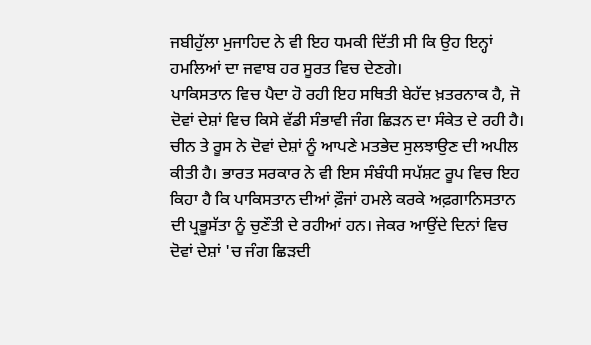ਜਬੀਹੁੱਲਾ ਮੁਜਾਹਿਦ ਨੇ ਵੀ ਇਹ ਧਮਕੀ ਦਿੱਤੀ ਸੀ ਕਿ ਉਹ ਇਨ੍ਹਾਂ ਹਮਲਿਆਂ ਦਾ ਜਵਾਬ ਹਰ ਸੂਰਤ ਵਿਚ ਦੇਣਗੇ।
ਪਾਕਿਸਤਾਨ ਵਿਚ ਪੈਦਾ ਹੋ ਰਹੀ ਇਹ ਸਥਿਤੀ ਬੇਹੱਦ ਖ਼ਤਰਨਾਕ ਹੈ, ਜੋ ਦੋਵਾਂ ਦੇਸ਼ਾਂ ਵਿਚ ਕਿਸੇ ਵੱਡੀ ਸੰਭਾਵੀ ਜੰਗ ਛਿੜਨ ਦਾ ਸੰਕੇਤ ਦੇ ਰਹੀ ਹੈ। ਚੀਨ ਤੇ ਰੂਸ ਨੇ ਦੋਵਾਂ ਦੇਸ਼ਾਂ ਨੂੰ ਆਪਣੇ ਮਤਭੇਦ ਸੁਲਝਾਉਣ ਦੀ ਅਪੀਲ ਕੀਤੀ ਹੈ। ਭਾਰਤ ਸਰਕਾਰ ਨੇ ਵੀ ਇਸ ਸੰਬੰਧੀ ਸਪੱਸ਼ਟ ਰੂਪ ਵਿਚ ਇਹ ਕਿਹਾ ਹੈ ਕਿ ਪਾਕਿਸਤਾਨ ਦੀਆਂ ਫ਼ੌਜਾਂ ਹਮਲੇ ਕਰਕੇ ਅਫ਼ਗਾਨਿਸਤਾਨ ਦੀ ਪ੍ਰਭੂਸੱਤਾ ਨੂੰ ਚੁਣੌਤੀ ਦੇ ਰਹੀਆਂ ਹਨ। ਜੇਕਰ ਆਉਂਦੇ ਦਿਨਾਂ ਵਿਚ ਦੋਵਾਂ ਦੇਸ਼ਾਂ 'ਚ ਜੰਗ ਛਿੜਦੀ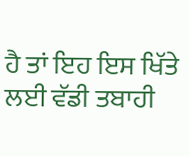ਹੈ ਤਾਂ ਇਹ ਇਸ ਖਿੱਤੇ ਲਈ ਵੱਡੀ ਤਬਾਹੀ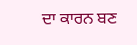ਦਾ ਕਾਰਨ ਬਣ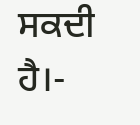ਸਕਦੀ ਹੈ।-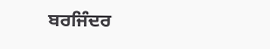ਬਰਜਿੰਦਰ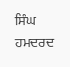ਸਿੰਘ ਹਮਦਰਦ